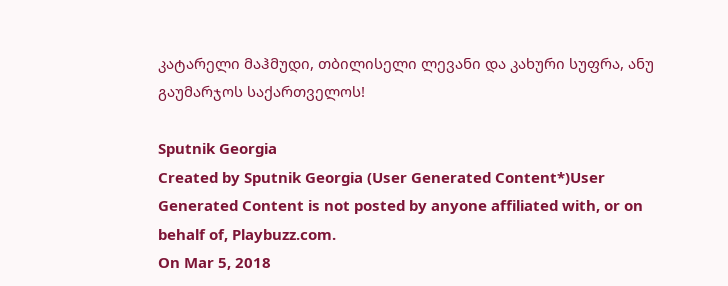კატარელი მაჰმუდი, თბილისელი ლევანი და კახური სუფრა, ანუ გაუმარჯოს საქართველოს!

Sputnik Georgia
Created by Sputnik Georgia (User Generated Content*)User Generated Content is not posted by anyone affiliated with, or on behalf of, Playbuzz.com.
On Mar 5, 2018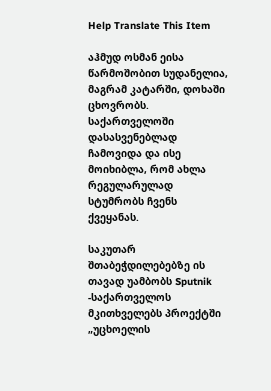Help Translate This Item

აჰმუდ ოსმან ეისა წარმოშობით სუდანელია, მაგრამ კატარში, დოხაში ცხოვრობს. საქართველოში დასასვენებლად ჩამოვიდა და ისე მოიხიბლა, რომ ახლა რეგულარულად სტუმრობს ჩვენს ქვეყანას.

საკუთარ შთაბეჭდილებებზე ის თავად უამბობს Sputnik -საქართველოს მკითხველებს პროექტში „უცხოელის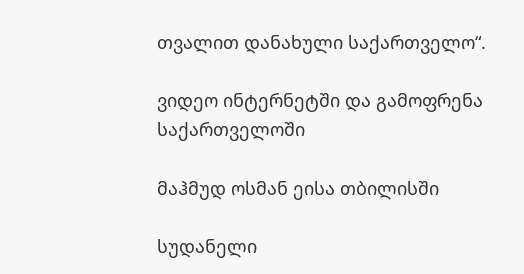თვალით დანახული საქართველო“.

ვიდეო ინტერნეტში და გამოფრენა საქართველოში

მაჰმუდ ოსმან ეისა თბილისში

სუდანელი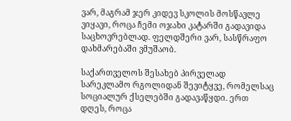ვარ, მაგრამ ჯერ კიდევ სკოლის მოსწავლე ვიყავი, როცა ჩემი ოჯახი კატარში გადავიდა საცხოვრებლად. ფელდშერი ვარ, სასწრაფო დახმარებაში ვმუშაობ.

საქართველოს შესახებ პირველად სარეკლამო რგოლიდან შევიტყვე, რომელსაც სოციალურ ქსელებში გადავაწყდი. ერთ დღეს, როცა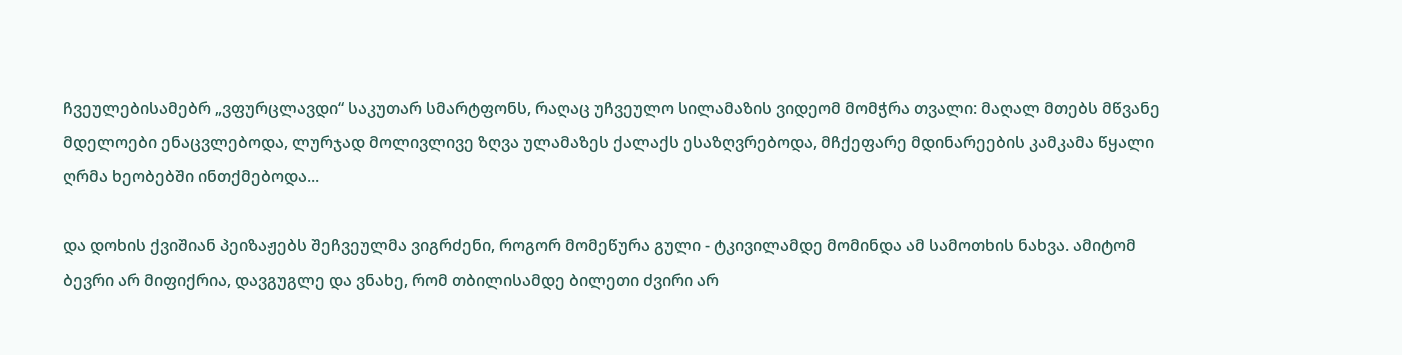ჩვეულებისამებრ „ვფურცლავდი“ საკუთარ სმარტფონს, რაღაც უჩვეულო სილამაზის ვიდეომ მომჭრა თვალი: მაღალ მთებს მწვანე მდელოები ენაცვლებოდა, ლურჯად მოლივლივე ზღვა ულამაზეს ქალაქს ესაზღვრებოდა, მჩქეფარე მდინარეების კამკამა წყალი ღრმა ხეობებში ინთქმებოდა...

და დოხის ქვიშიან პეიზაჟებს შეჩვეულმა ვიგრძენი, როგორ მომეწურა გული - ტკივილამდე მომინდა ამ სამოთხის ნახვა. ამიტომ ბევრი არ მიფიქრია, დავგუგლე და ვნახე, რომ თბილისამდე ბილეთი ძვირი არ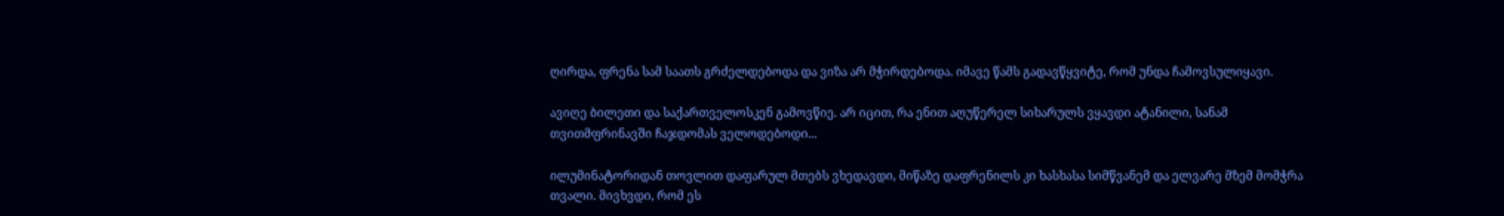ღირდა, ფრენა სამ საათს გრძელდებოდა და ვიზა არ მჭირდებოდა. იმავე წამს გადავწყვიტე, რომ უნდა ჩამოვსულიყავი.

ავიღე ბილეთი და საქართველოსკენ გამოვწიე. არ იცით, რა ენით აღუწერელ სიხარულს ვყავდი ატანილი, სანამ თვითმფრინავში ჩაჯდომას ველოდებოდი...

ილუმინატორიდან თოვლით დაფარულ მთებს ვხედავდი, მიწაზე დაფრენილს კი ხასხასა სიმწვანემ და ელვარე მზემ მომჭრა თვალი. მივხვდი, რომ ეს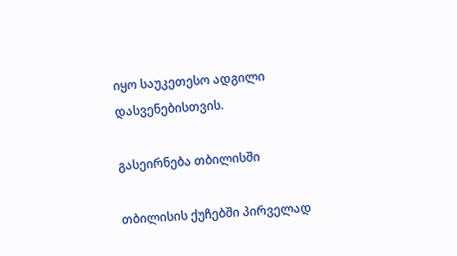იყო საუკეთესო ადგილი დასვენებისთვის.

გასეირნება თბილისში

თბილისის ქუჩებში პირველად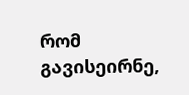რომ გავისეირნე,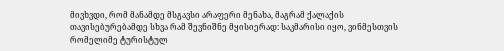მივხვდი, რომ მანამდე მსგავსი არაფერი მენახა, მაგრამ ქალაქის თავისებურებამდე სხვა რამ შევნიშნე მყისიერად: საკმარისი იყო, ვინმესთვის რომელიმე ტურისტულ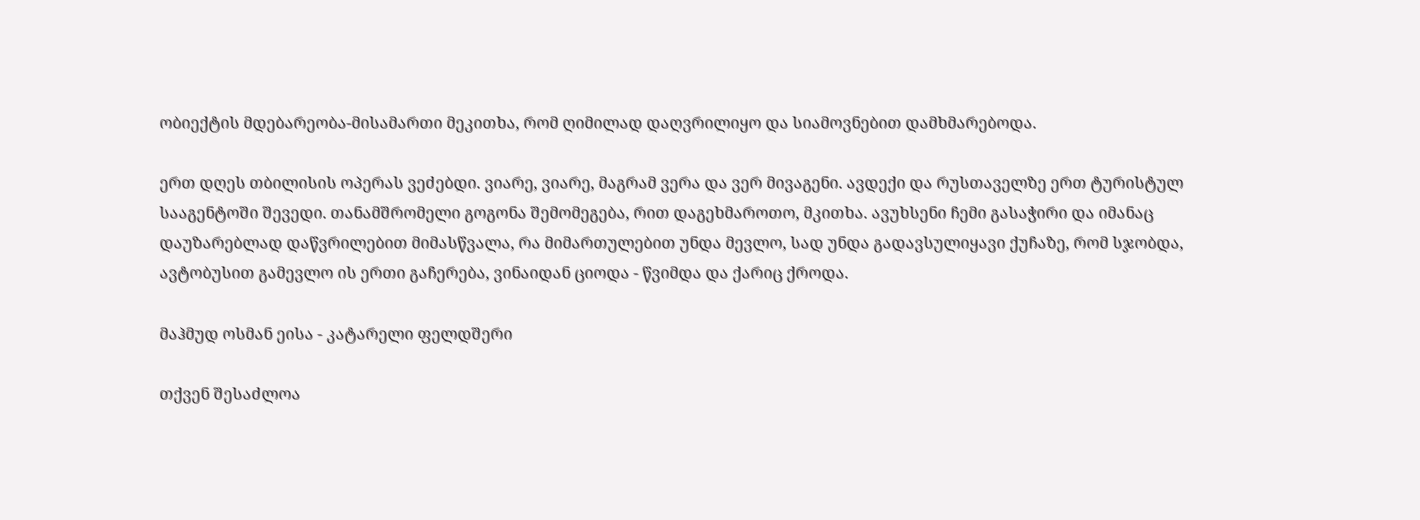ობიექტის მდებარეობა-მისამართი მეკითხა, რომ ღიმილად დაღვრილიყო და სიამოვნებით დამხმარებოდა.

ერთ დღეს თბილისის ოპერას ვეძებდი. ვიარე, ვიარე, მაგრამ ვერა და ვერ მივაგენი. ავდექი და რუსთაველზე ერთ ტურისტულ სააგენტოში შევედი. თანამშრომელი გოგონა შემომეგება, რით დაგეხმაროთო, მკითხა. ავუხსენი ჩემი გასაჭირი და იმანაც დაუზარებლად დაწვრილებით მიმასწვალა, რა მიმართულებით უნდა მევლო, სად უნდა გადავსულიყავი ქუჩაზე, რომ სჯობდა, ავტობუსით გამევლო ის ერთი გაჩერება, ვინაიდან ციოდა - წვიმდა და ქარიც ქროდა.

მაჰმუდ ოსმან ეისა - კატარელი ფელდშერი

თქვენ შესაძლოა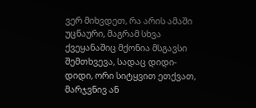ვერ მიხვდეთ, რა არის ამაში უცნაური, მაგრამ სხვა ქვეყანაშიც მქონია მსგავსი შემთხვევა, სადაც დიდი-დიდი, ორი სიტყვით ეთქვათ, მარჯვნივ ან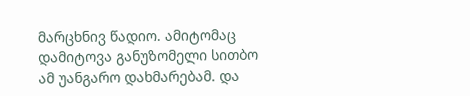მარცხნივ წადიო. ამიტომაც დამიტოვა განუზომელი სითბო ამ უანგარო დახმარებამ. და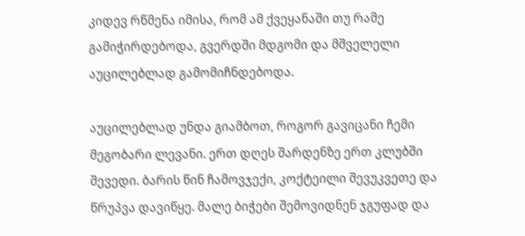კიდევ რწმენა იმისა, რომ ამ ქვეყანაში თუ რამე გამიჭირდებოდა, გვერდში მდგომი და მშველელი აუცილებლად გამომიჩნდებოდა.

აუცილებლად უნდა გიამბოთ, როგორ გავიცანი ჩემი მეგობარი ლევანი. ერთ დღეს შარდენზე ერთ კლუბში შევედი. ბარის წინ ჩამოვჯექი, კოქტეილი შევუკვეთე და წრუპვა დავიწყე. მალე ბიჭები შემოვიდნენ ჯგუფად და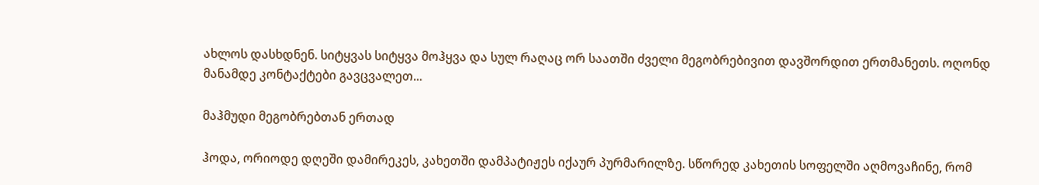ახლოს დასხდნენ. სიტყვას სიტყვა მოჰყვა და სულ რაღაც ორ საათში ძველი მეგობრებივით დავშორდით ერთმანეთს. ოღონდ მანამდე კონტაქტები გავცვალეთ...

მაჰმუდი მეგობრებთან ერთად

ჰოდა, ორიოდე დღეში დამირეკეს, კახეთში დამპატიჟეს იქაურ პურმარილზე. სწორედ კახეთის სოფელში აღმოვაჩინე, რომ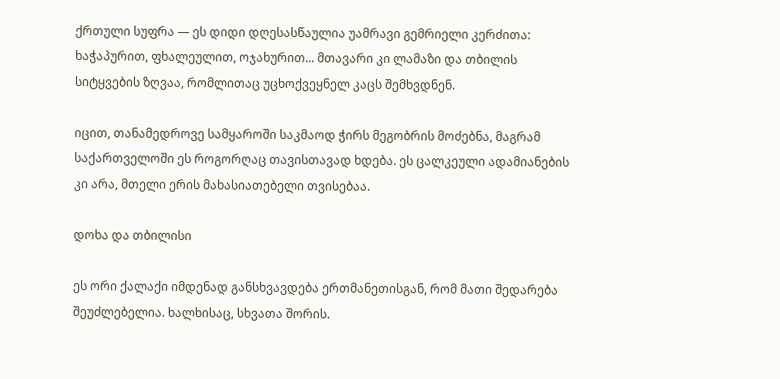ქრთული სუფრა — ეს დიდი დღესასწაულია უამრავი გემრიელი კერძითა: ხაჭაპურით, ფხალეულით, ოჯახურით... მთავარი კი ლამაზი და თბილის სიტყვების ზღვაა, რომლითაც უცხოქვეყნელ კაცს შემხვდნენ.

იცით, თანამედროვე სამყაროში საკმაოდ ჭირს მეგობრის მოძებნა, მაგრამ საქართველოში ეს როგორღაც თავისთავად ხდება. ეს ცალკეული ადამიანების კი არა, მთელი ერის მახასიათებელი თვისებაა.

დოხა და თბილისი

ეს ორი ქალაქი იმდენად განსხვავდება ერთმანეთისგან, რომ მათი შედარება შეუძლებელია. ხალხისაც, სხვათა შორის.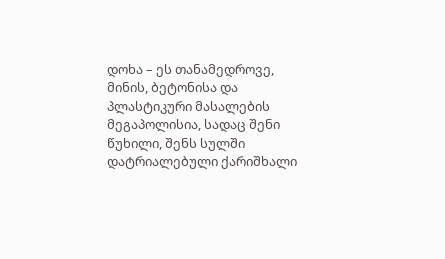დოხა – ეს თანამედროვე, მინის, ბეტონისა და პლასტიკური მასალების მეგაპოლისია, სადაც შენი წუხილი, შენს სულში დატრიალებული ქარიშხალი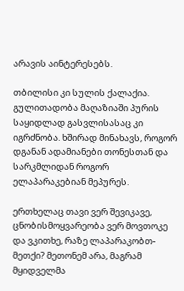არავის აინტერესებს.

თბილისი კი სულის ქალაქია. გულითადობა მაღაზიაში პურის საყიდლად გასვლისასაც კი იგრძნობა. ხშირად მინახავს, როგორ დგანან ადამიანები თონესთან და სარკმლიდან როგორ ელაპარაკებიან მეპურეს.

ერთხელაც თავი ვერ შევიკავე, ცნობისმოყვარეობა ვერ მოვთოკე და ვკითხე, რაზე ლაპარაკობთ-მეთქი? მეთონემ არა, მაგრამ მყიდველმა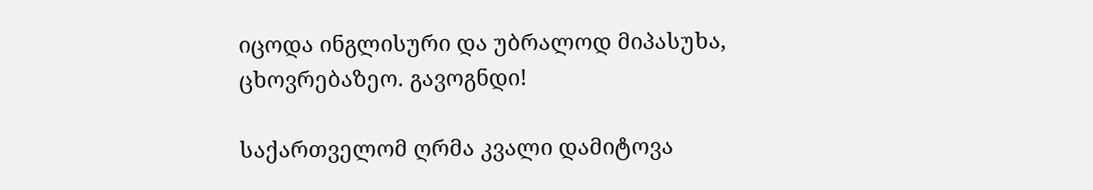იცოდა ინგლისური და უბრალოდ მიპასუხა, ცხოვრებაზეო. გავოგნდი!

საქართველომ ღრმა კვალი დამიტოვა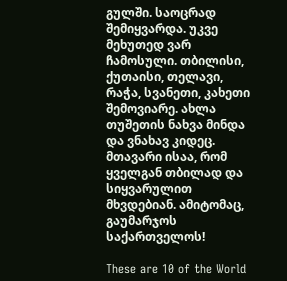გულში. საოცრად შემიყვარდა. უკვე მეხუთედ ვარ ჩამოსული. თბილისი, ქუთაისი, თელავი, რაჭა, სვანეთი, კახეთი შემოვიარე. ახლა თუშეთის ნახვა მინდა და ვნახავ კიდეც. მთავარი ისაა, რომ ყველგან თბილად და სიყვარულით მხვდებიან. ამიტომაც, გაუმარჯოს საქართველოს!

These are 10 of the World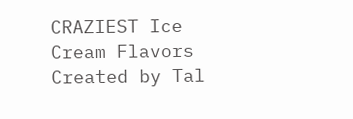CRAZIEST Ice Cream Flavors
Created by Tal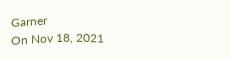Garner
On Nov 18, 2021